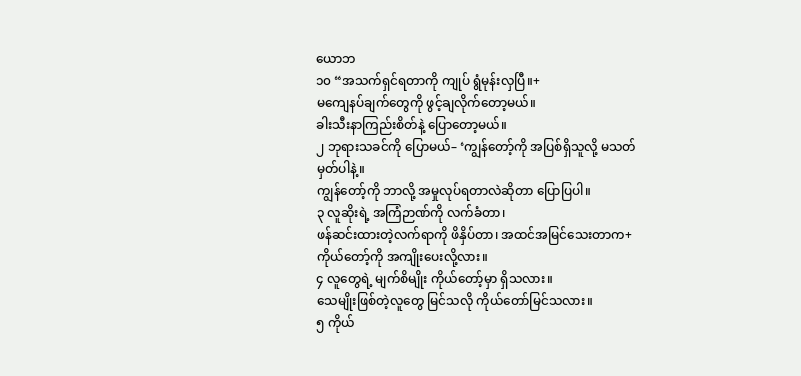ယောဘ
၁၀ “အသက်ရှင်ရတာကို ကျုပ် ရွံမုန်းလှပြီ။+
မကျေနပ်ချက်တွေကို ဖွင့်ချလိုက်တော့မယ်။
ခါးသီးနာကြည်းစိတ်နဲ့ ပြောတော့မယ်။
၂ ဘုရားသခင်ကို ပြောမယ်– ‘ကျွန်တော့်ကို အပြစ်ရှိသူလို့ မသတ်မှတ်ပါနဲ့။
ကျွန်တော့်ကို ဘာလို့ အမှုလုပ်ရတာလဲဆိုတာ ပြောပြပါ။
၃ လူဆိုးရဲ့ အကြံဉာဏ်ကို လက်ခံတာ၊
ဖန်ဆင်းထားတဲ့လက်ရာကို ဖိနှိပ်တာ၊ အထင်အမြင်သေးတာက+
ကိုယ်တော့်ကို အကျိုးပေးလို့လား။
၄ လူတွေရဲ့ မျက်စိမျိုး ကိုယ်တော့်မှာ ရှိသလား။
သေမျိုးဖြစ်တဲ့လူတွေ မြင်သလို ကိုယ်တော်မြင်သလား။
၅ ကိုယ်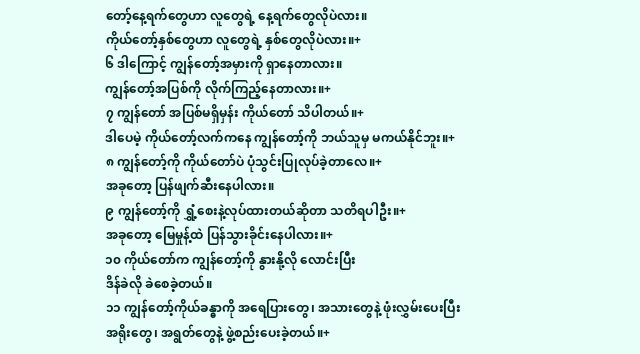တော့်နေ့ရက်တွေဟာ လူတွေရဲ့ နေ့ရက်တွေလိုပဲလား။
ကိုယ်တော့်နှစ်တွေဟာ လူတွေရဲ့ နှစ်တွေလိုပဲလား။+
၆ ဒါကြောင့် ကျွန်တော့်အမှားကို ရှာနေတာလား။
ကျွန်တော့်အပြစ်ကို လိုက်ကြည့်နေတာလား။+
၇ ကျွန်တော် အပြစ်မရှိမှန်း ကိုယ်တော် သိပါတယ်။+
ဒါပေမဲ့ ကိုယ်တော့်လက်ကနေ ကျွန်တော့်ကို ဘယ်သူမှ မကယ်နိုင်ဘူး။+
၈ ကျွန်တော့်ကို ကိုယ်တော်ပဲ ပုံသွင်းပြုလုပ်ခဲ့တာလေ။+
အခုတော့ ပြန်ဖျက်ဆီးနေပါလား။
၉ ကျွန်တော့်ကို ရွှံ့စေးနဲ့လုပ်ထားတယ်ဆိုတာ သတိရပါဦး။+
အခုတော့ မြေမှုန့်ထဲ ပြန်သွားခိုင်းနေပါလား။+
၁၀ ကိုယ်တော်က ကျွန်တော့်ကို နွားနို့လို လောင်းပြီး
ဒိန်ခဲလို ခဲစေခဲ့တယ်။
၁၁ ကျွန်တော့်ကိုယ်ခန္ဓာကို အရေပြားတွေ၊ အသားတွေနဲ့ ဖုံးလွှမ်းပေးပြီး
အရိုးတွေ၊ အရွတ်တွေနဲ့ ဖွဲ့စည်းပေးခဲ့တယ်။+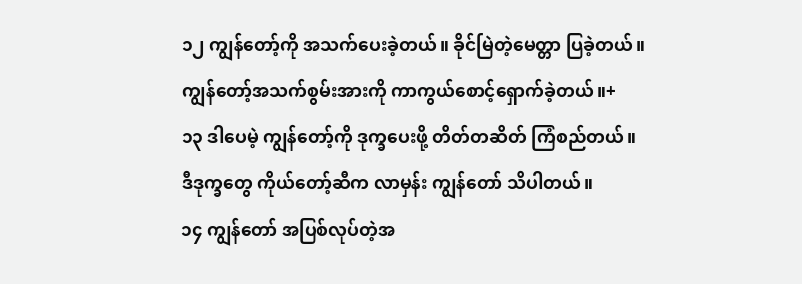၁၂ ကျွန်တော့်ကို အသက်ပေးခဲ့တယ်။ ခိုင်မြဲတဲ့မေတ္တာ ပြခဲ့တယ်။
ကျွန်တော့်အသက်စွမ်းအားကို ကာကွယ်စောင့်ရှောက်ခဲ့တယ်။+
၁၃ ဒါပေမဲ့ ကျွန်တော့်ကို ဒုက္ခပေးဖို့ တိတ်တဆိတ် ကြံစည်တယ်။
ဒီဒုက္ခတွေ ကိုယ်တော့်ဆီက လာမှန်း ကျွန်တော် သိပါတယ်။
၁၄ ကျွန်တော် အပြစ်လုပ်တဲ့အ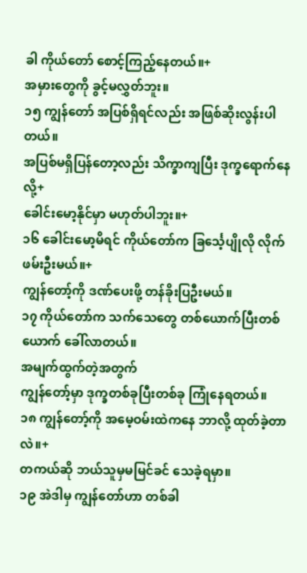ခါ ကိုယ်တော် စောင့်ကြည့်နေတယ်။+
အမှားတွေကို ခွင့်မလွှတ်ဘူး။
၁၅ ကျွန်တော် အပြစ်ရှိရင်လည်း အဖြစ်ဆိုးလွန်းပါတယ်။
အပြစ်မရှိပြန်တော့လည်း သိက္ခာကျပြီး ဒုက္ခရောက်နေလို့+
ခေါင်းမော့နိုင်မှာ မဟုတ်ပါဘူး။+
၁၆ ခေါင်းမော့မိရင် ကိုယ်တော်က ခြင်္သေ့ပျိုလို လိုက်ဖမ်းဦးမယ်။+
ကျွန်တော့်ကို ဒဏ်ပေးဖို့ တန်ခိုးပြဦးမယ်။
၁၇ ကိုယ်တော်က သက်သေတွေ တစ်ယောက်ပြီးတစ်ယောက် ခေါ်လာတယ်။
အမျက်ထွက်တဲ့အတွက်
ကျွန်တော့်မှာ ဒုက္ခတစ်ခုပြီးတစ်ခု ကြုံနေရတယ်။
၁၈ ကျွန်တော့်ကို အမေ့ဝမ်းထဲကနေ ဘာလို့ ထုတ်ခဲ့တာလဲ။+
တကယ်ဆို ဘယ်သူမှမမြင်ခင် သေခဲ့ရမှာ။
၁၉ အဲဒါမှ ကျွန်တော်ဟာ တစ်ခါ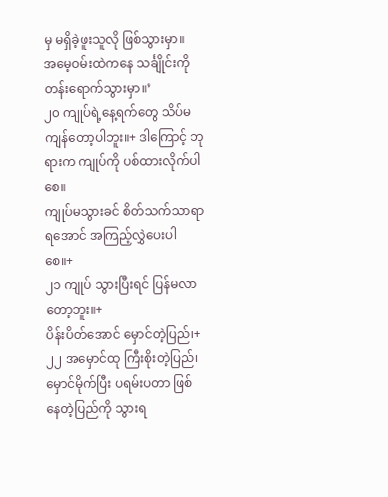မှ မရှိခဲ့ဖူးသူလို ဖြစ်သွားမှာ။
အမေ့ဝမ်းထဲကနေ သင်္ချိုင်းကို တန်းရောက်သွားမှာ။’
၂၀ ကျုပ်ရဲ့နေ့ရက်တွေ သိပ်မကျန်တော့ပါဘူး။+ ဒါကြောင့် ဘုရားက ကျုပ်ကို ပစ်ထားလိုက်ပါစေ။
ကျုပ်မသွားခင် စိတ်သက်သာရာရအောင် အကြည့်လွှဲပေးပါစေ။+
၂၁ ကျုပ် သွားပြီးရင် ပြန်မလာတော့ဘူး။+
ပိန်းပိတ်အောင် မှောင်တဲ့ပြည်၊+
၂၂ အမှောင်ထု ကြီးစိုးတဲ့ပြည်၊
မှောင်မိုက်ပြီး ပရမ်းပတာ ဖြစ်နေတဲ့ပြည်ကို သွားရ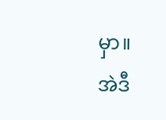မှာ။
အဲဒီ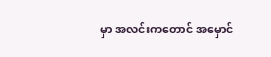မှာ အလင်းကတောင် အမှောင်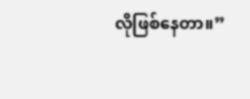လိုဖြစ်နေတာ။”